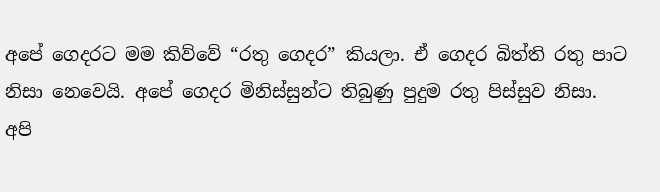අපේ ගෙදරට මම කිව්වේ “රතු ගෙදර” කියලා. ඒ ගෙදර බිත්ති රතු පාට නිසා නෙවෙයි. අපේ ගෙදර මිනිස්සුන්ට තිබුණු පුදුම රතු පිස්සුව නිසා.
අපි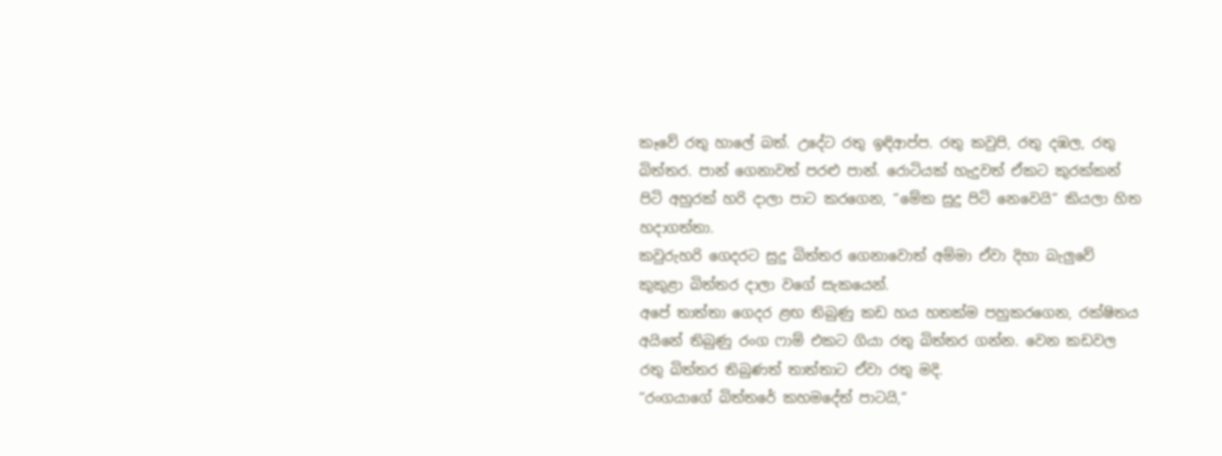කෑවේ රතු හාලේ බත්. උදේට රතු ඉඳිආප්ප. රතු කවුපි, රතු දඹල, රතු බිත්තර. පාන් ගෙනාවත් පරළු පාන්. රොටියක් හැදුවත් ඒකට කුරක්කන් පිටි අහුරක් හරි දාලා පාට කරගෙන, “මේක සුදු පිටි නෙවෙයි” කියලා හිත හදාගත්තා.
කවුරුහරි ගෙදරට සුදු බිත්තර ගෙනාවොත් අම්මා ඒවා දිහා බැලුවේ කුකුළා බිත්තර දාලා වගේ සැකයෙන්.
අපේ තාත්තා ගෙදර ළඟ තිබුණු කඩ හය හතක්ම පහුකරගෙන, රක්ෂිතය අයිනේ තිබුණු රංග ෆාම් එකට ගියා රතු බිත්තර ගන්න. වෙන කඩවල රතු බිත්තර තිබුණත් තාත්තාට ඒවා රතු මදි.
“රංගයාගේ බිත්තරේ කහමදේත් පාටයි,”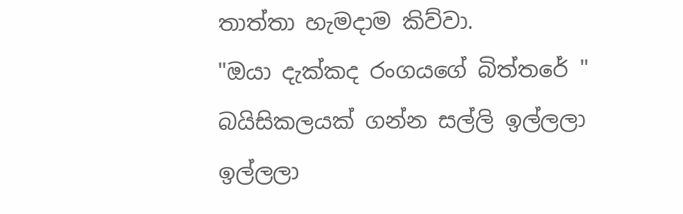තාත්තා හැමදාම කිව්වා.
"ඔයා දැක්කද රංගයගේ බිත්තරේ " බයිසිකලයක් ගන්න සල්ලි ඉල්ලලා ඉල්ලලා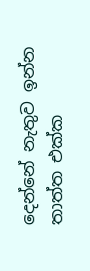දෙන්නේ නැතුව ඉන්න තාත්ත එක්ක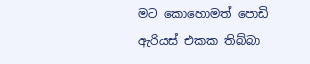මට කොහොමත් පොඩි ඇරියස් එකක තිබ්බා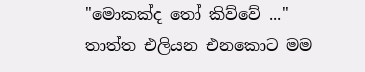"මොකක්ද තෝ කිව්වේ ..." තාත්ත එලියන එනකොට මම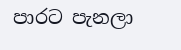පාරට පැනලා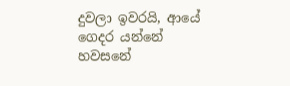දුවලා ඉවරයි, ආයේ ගෙදර යන්නේ හවසනේ